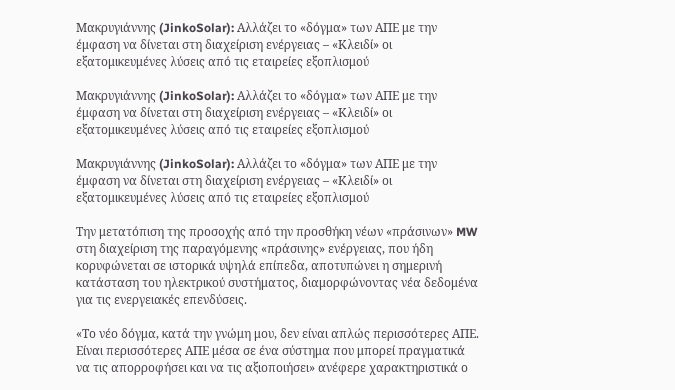Μακρυγιάννης (JinkoSolar): Αλλάζει το «δόγμα» των ΑΠΕ με την έμφαση να δίνεται στη διαχείριση ενέργειας – «Κλειδί» οι εξατομικευμένες λύσεις από τις εταιρείες εξοπλισμού

Μακρυγιάννης (JinkoSolar): Αλλάζει το «δόγμα» των ΑΠΕ με την έμφαση να δίνεται στη διαχείριση ενέργειας – «Κλειδί» οι εξατομικευμένες λύσεις από τις εταιρείες εξοπλισμού

Μακρυγιάννης (JinkoSolar): Αλλάζει το «δόγμα» των ΑΠΕ με την έμφαση να δίνεται στη διαχείριση ενέργειας – «Κλειδί» οι εξατομικευμένες λύσεις από τις εταιρείες εξοπλισμού

Την μετατόπιση της προσοχής από την προσθήκη νέων «πράσινων» MW στη διαχείριση της παραγόμενης «πράσινης» ενέργειας, που ήδη κορυφώνεται σε ιστορικά υψηλά επίπεδα, αποτυπώνει η σημερινή κατάσταση του ηλεκτρικού συστήματος, διαμορφώνοντας νέα δεδομένα για τις ενεργειακές επενδύσεις.

«Το νέο δόγμα, κατά την γνώμη μου, δεν είναι απλώς περισσότερες ΑΠΕ. Είναι περισσότερες ΑΠΕ μέσα σε ένα σύστημα που μπορεί πραγματικά να τις απορροφήσει και να τις αξιοποιήσει» ανέφερε χαρακτηριστικά ο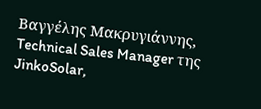Βαγγέλης Μακρυγιάννης, Technical Sales Manager της JinkoSolar,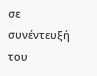σε συνέντευξή του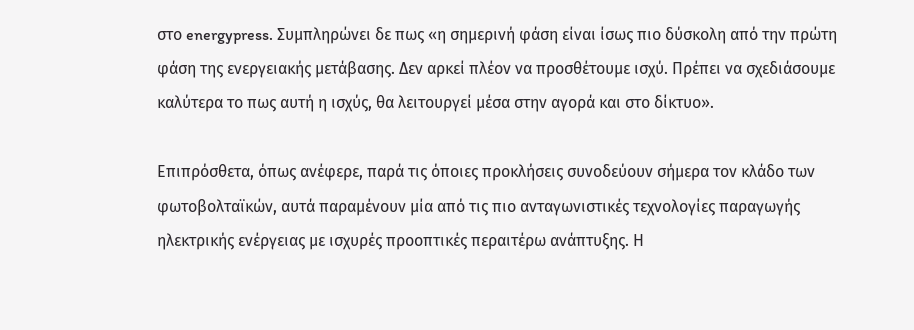στο energypress. Συμπληρώνει δε πως «η σημερινή φάση είναι ίσως πιο δύσκολη από την πρώτη φάση της ενεργειακής μετάβασης. Δεν αρκεί πλέον να προσθέτουμε ισχύ. Πρέπει να σχεδιάσουμε καλύτερα το πως αυτή η ισχύς, θα λειτουργεί μέσα στην αγορά και στο δίκτυο».

Επιπρόσθετα, όπως ανέφερε, παρά τις όποιες προκλήσεις συνοδεύουν σήμερα τον κλάδο των φωτοβολταϊκών, αυτά παραμένουν μία από τις πιο ανταγωνιστικές τεχνολογίες παραγωγής ηλεκτρικής ενέργειας με ισχυρές προοπτικές περαιτέρω ανάπτυξης. Η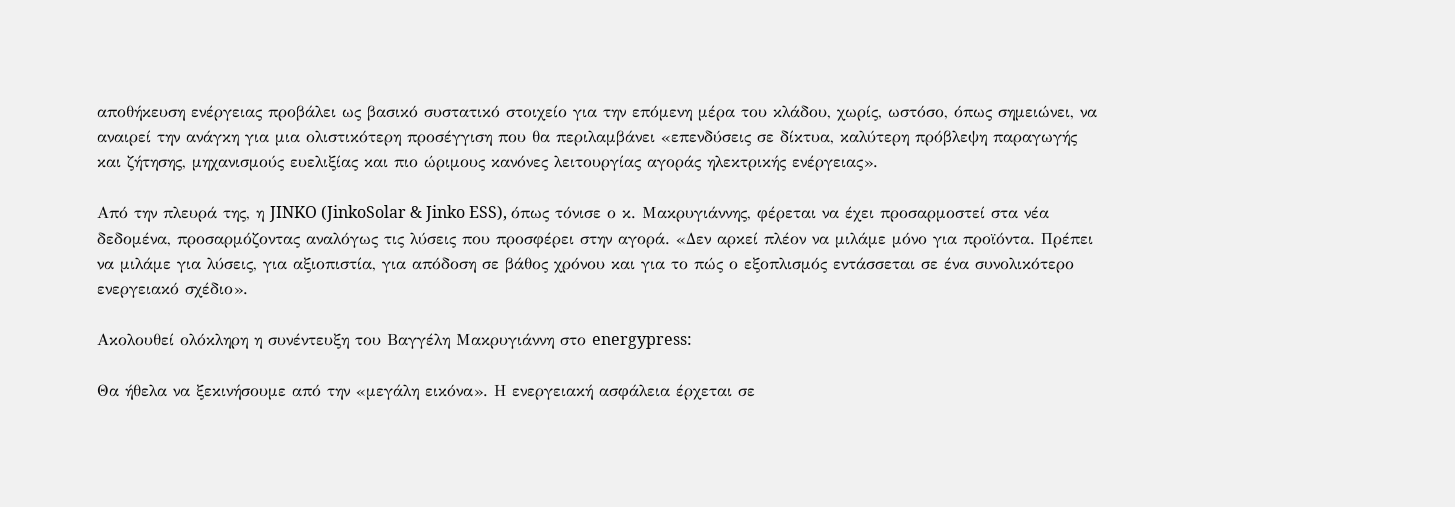αποθήκευση ενέργειας προβάλει ως βασικό συστατικό στοιχείο για την επόμενη μέρα του κλάδου, χωρίς, ωστόσο, όπως σημειώνει, να αναιρεί την ανάγκη για μια ολιστικότερη προσέγγιση που θα περιλαμβάνει «επενδύσεις σε δίκτυα, καλύτερη πρόβλεψη παραγωγής και ζήτησης, μηχανισμούς ευελιξίας και πιο ώριμους κανόνες λειτουργίας αγοράς ηλεκτρικής ενέργειας».

Από την πλευρά της, η JINKO (JinkoSolar & Jinko ESS), όπως τόνισε ο κ. Μακρυγιάννης, φέρεται να έχει προσαρμοστεί στα νέα δεδομένα, προσαρμόζοντας αναλόγως τις λύσεις που προσφέρει στην αγορά. «Δεν αρκεί πλέον να μιλάμε μόνο για προϊόντα. Πρέπει να μιλάμε για λύσεις, για αξιοπιστία, για απόδοση σε βάθος χρόνου και για το πώς ο εξοπλισμός εντάσσεται σε ένα συνολικότερο ενεργειακό σχέδιο».

Ακολουθεί ολόκληρη η συνέντευξη του Βαγγέλη Μακρυγιάννη στο energypress:

Θα ήθελα να ξεκινήσουμε από την «μεγάλη εικόνα». Η ενεργειακή ασφάλεια έρχεται σε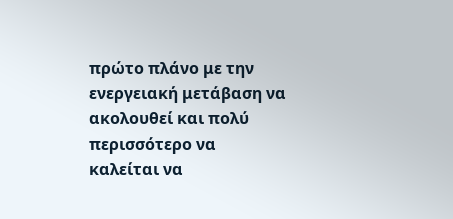πρώτο πλάνο με την ενεργειακή μετάβαση να ακολουθεί και πολύ περισσότερο να καλείται να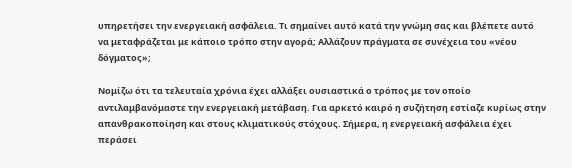υπηρετήσει την ενεργειακή ασφάλεια. Τι σημαίνει αυτό κατά την γνώμη σας και βλέπετε αυτό να μεταφράζεται με κάποιο τρόπο στην αγορά; Αλλάζουν πράγματα σε συνέχεια του «νέου δόγματος»;

Νομίζω ότι τα τελευταία χρόνια έχει αλλάξει ουσιαστικά ο τρόπος με τον οποίο αντιλαμβανόμαστε την ενεργειακή μετάβαση. Για αρκετό καιρό η συζήτηση εστίαζε κυρίως στην απανθρακοποίηση και στους κλιματικούς στόχους. Σήμερα, η ενεργειακή ασφάλεια έχει περάσει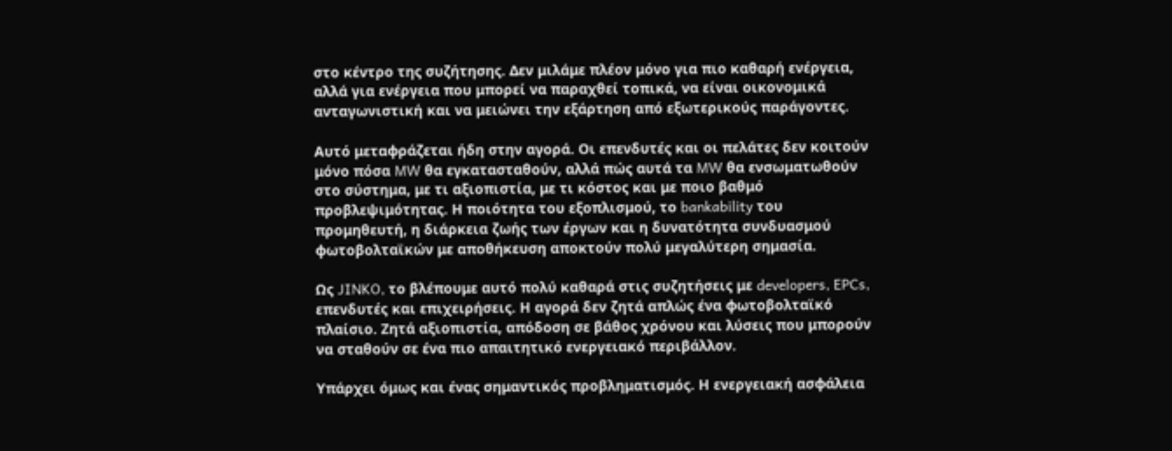στο κέντρο της συζήτησης. Δεν μιλάμε πλέον μόνο για πιο καθαρή ενέργεια, αλλά για ενέργεια που μπορεί να παραχθεί τοπικά, να είναι οικονομικά ανταγωνιστική και να μειώνει την εξάρτηση από εξωτερικούς παράγοντες.

Αυτό μεταφράζεται ήδη στην αγορά. Οι επενδυτές και οι πελάτες δεν κοιτούν μόνο πόσα MW θα εγκατασταθούν, αλλά πώς αυτά τα MW θα ενσωματωθούν στο σύστημα, με τι αξιοπιστία, με τι κόστος και με ποιο βαθμό προβλεψιμότητας. Η ποιότητα του εξοπλισμού, το bankability του προμηθευτή, η διάρκεια ζωής των έργων και η δυνατότητα συνδυασμού φωτοβολταϊκών με αποθήκευση αποκτούν πολύ μεγαλύτερη σημασία.

Ως JINKO, το βλέπουμε αυτό πολύ καθαρά στις συζητήσεις με developers, EPCs, επενδυτές και επιχειρήσεις. Η αγορά δεν ζητά απλώς ένα φωτοβολταϊκό πλαίσιο. Ζητά αξιοπιστία, απόδοση σε βάθος χρόνου και λύσεις που μπορούν να σταθούν σε ένα πιο απαιτητικό ενεργειακό περιβάλλον.

Υπάρχει όμως και ένας σημαντικός προβληματισμός. Η ενεργειακή ασφάλεια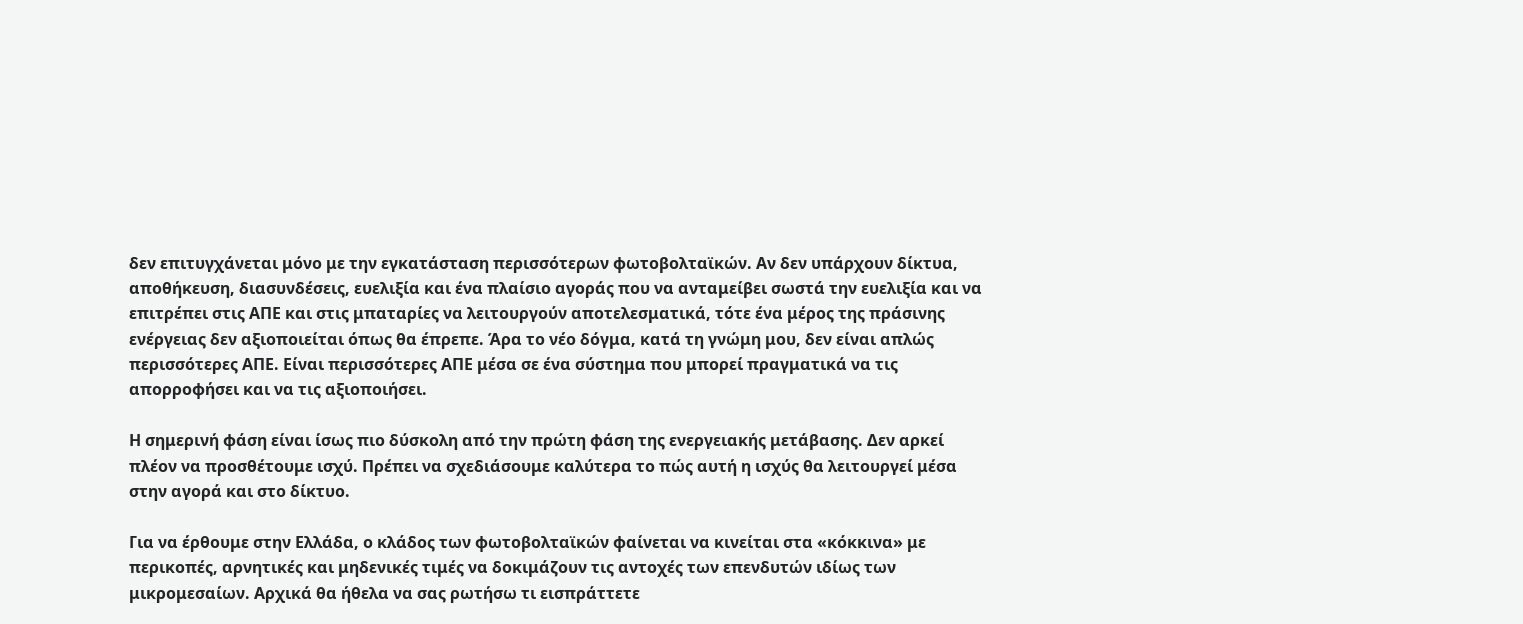δεν επιτυγχάνεται μόνο με την εγκατάσταση περισσότερων φωτοβολταϊκών. Αν δεν υπάρχουν δίκτυα, αποθήκευση, διασυνδέσεις, ευελιξία και ένα πλαίσιο αγοράς που να ανταμείβει σωστά την ευελιξία και να επιτρέπει στις ΑΠΕ και στις μπαταρίες να λειτουργούν αποτελεσματικά, τότε ένα μέρος της πράσινης ενέργειας δεν αξιοποιείται όπως θα έπρεπε. Άρα το νέο δόγμα, κατά τη γνώμη μου, δεν είναι απλώς περισσότερες ΑΠΕ. Είναι περισσότερες ΑΠΕ μέσα σε ένα σύστημα που μπορεί πραγματικά να τις απορροφήσει και να τις αξιοποιήσει.

Η σημερινή φάση είναι ίσως πιο δύσκολη από την πρώτη φάση της ενεργειακής μετάβασης. Δεν αρκεί πλέον να προσθέτουμε ισχύ. Πρέπει να σχεδιάσουμε καλύτερα το πώς αυτή η ισχύς θα λειτουργεί μέσα στην αγορά και στο δίκτυο.

Για να έρθουμε στην Ελλάδα, ο κλάδος των φωτοβολταϊκών φαίνεται να κινείται στα «κόκκινα» με περικοπές, αρνητικές και μηδενικές τιμές να δοκιμάζουν τις αντοχές των επενδυτών ιδίως των μικρομεσαίων. Αρχικά θα ήθελα να σας ρωτήσω τι εισπράττετε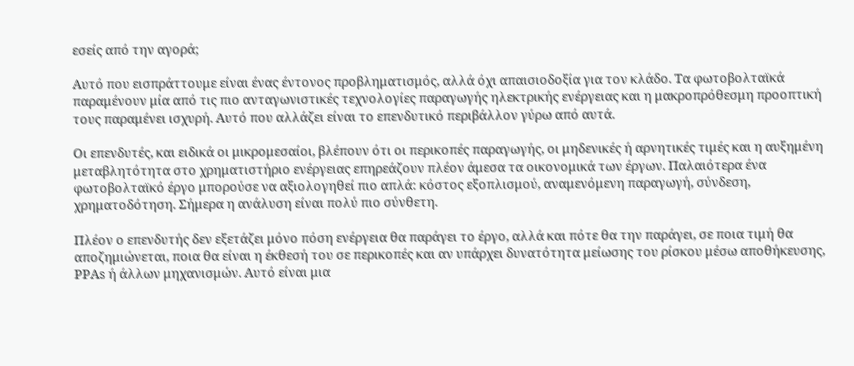εσείς από την αγορά;

Αυτό που εισπράττουμε είναι ένας έντονος προβληματισμός, αλλά όχι απαισιοδοξία για τον κλάδο. Τα φωτοβολταϊκά παραμένουν μία από τις πιο ανταγωνιστικές τεχνολογίες παραγωγής ηλεκτρικής ενέργειας και η μακροπρόθεσμη προοπτική τους παραμένει ισχυρή. Αυτό που αλλάζει είναι το επενδυτικό περιβάλλον γύρω από αυτά.

Οι επενδυτές, και ειδικά οι μικρομεσαίοι, βλέπουν ότι οι περικοπές παραγωγής, οι μηδενικές ή αρνητικές τιμές και η αυξημένη μεταβλητότητα στο χρηματιστήριο ενέργειας επηρεάζουν πλέον άμεσα τα οικονομικά των έργων. Παλαιότερα ένα φωτοβολταϊκό έργο μπορούσε να αξιολογηθεί πιο απλά: κόστος εξοπλισμού, αναμενόμενη παραγωγή, σύνδεση, χρηματοδότηση. Σήμερα η ανάλυση είναι πολύ πιο σύνθετη.

Πλέον ο επενδυτής δεν εξετάζει μόνο πόση ενέργεια θα παράγει το έργο, αλλά και πότε θα την παράγει, σε ποια τιμή θα αποζημιώνεται, ποια θα είναι η έκθεσή του σε περικοπές και αν υπάρχει δυνατότητα μείωσης του ρίσκου μέσω αποθήκευσης, PPAs ή άλλων μηχανισμών. Αυτό είναι μια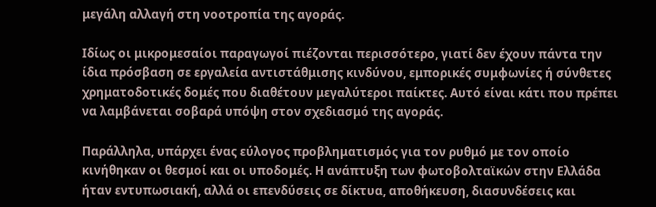μεγάλη αλλαγή στη νοοτροπία της αγοράς.

Ιδίως οι μικρομεσαίοι παραγωγοί πιέζονται περισσότερο, γιατί δεν έχουν πάντα την ίδια πρόσβαση σε εργαλεία αντιστάθμισης κινδύνου, εμπορικές συμφωνίες ή σύνθετες χρηματοδοτικές δομές που διαθέτουν μεγαλύτεροι παίκτες. Αυτό είναι κάτι που πρέπει να λαμβάνεται σοβαρά υπόψη στον σχεδιασμό της αγοράς.

Παράλληλα, υπάρχει ένας εύλογος προβληματισμός για τον ρυθμό με τον οποίο κινήθηκαν οι θεσμοί και οι υποδομές. Η ανάπτυξη των φωτοβολταϊκών στην Ελλάδα ήταν εντυπωσιακή, αλλά οι επενδύσεις σε δίκτυα, αποθήκευση, διασυνδέσεις και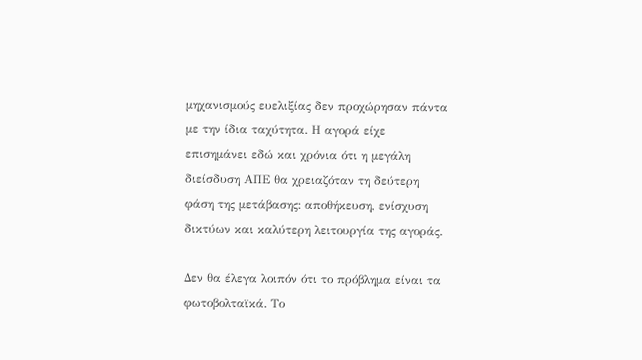μηχανισμούς ευελιξίας δεν προχώρησαν πάντα με την ίδια ταχύτητα. Η αγορά είχε επισημάνει εδώ και χρόνια ότι η μεγάλη διείσδυση ΑΠΕ θα χρειαζόταν τη δεύτερη φάση της μετάβασης: αποθήκευση, ενίσχυση δικτύων και καλύτερη λειτουργία της αγοράς.

Δεν θα έλεγα λοιπόν ότι το πρόβλημα είναι τα φωτοβολταϊκά. Το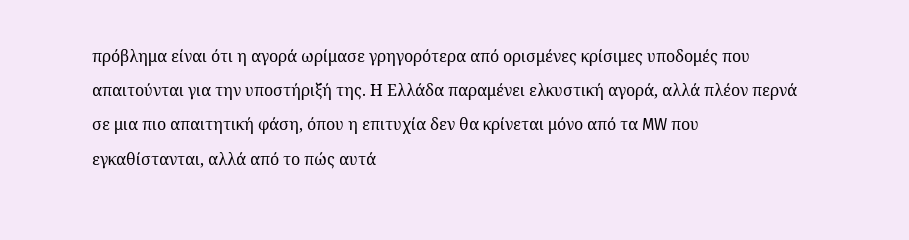πρόβλημα είναι ότι η αγορά ωρίμασε γρηγορότερα από ορισμένες κρίσιμες υποδομές που απαιτούνται για την υποστήριξή της. Η Ελλάδα παραμένει ελκυστική αγορά, αλλά πλέον περνά σε μια πιο απαιτητική φάση, όπου η επιτυχία δεν θα κρίνεται μόνο από τα MW που εγκαθίστανται, αλλά από το πώς αυτά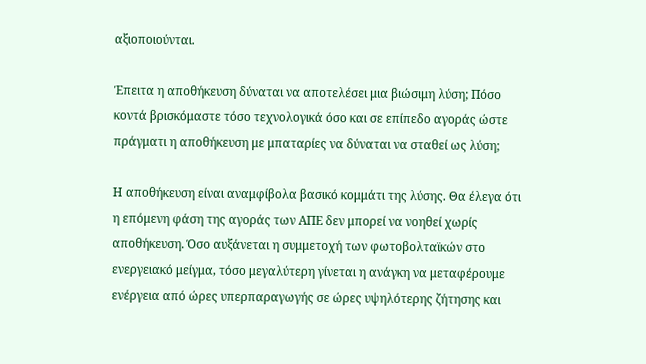αξιοποιούνται.

Έπειτα η αποθήκευση δύναται να αποτελέσει μια βιώσιμη λύση; Πόσο κοντά βρισκόμαστε τόσο τεχνολογικά όσο και σε επίπεδο αγοράς ώστε πράγματι η αποθήκευση με μπαταρίες να δύναται να σταθεί ως λύση;

Η αποθήκευση είναι αναμφίβολα βασικό κομμάτι της λύσης. Θα έλεγα ότι η επόμενη φάση της αγοράς των ΑΠΕ δεν μπορεί να νοηθεί χωρίς αποθήκευση. Όσο αυξάνεται η συμμετοχή των φωτοβολταϊκών στο ενεργειακό μείγμα, τόσο μεγαλύτερη γίνεται η ανάγκη να μεταφέρουμε ενέργεια από ώρες υπερπαραγωγής σε ώρες υψηλότερης ζήτησης και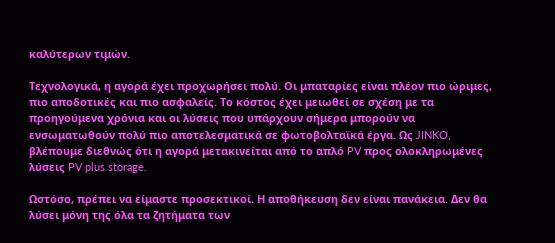καλύτερων τιμών.

Τεχνολογικά, η αγορά έχει προχωρήσει πολύ. Οι μπαταρίες είναι πλέον πιο ώριμες, πιο αποδοτικές και πιο ασφαλείς. Το κόστος έχει μειωθεί σε σχέση με τα προηγούμενα χρόνια και οι λύσεις που υπάρχουν σήμερα μπορούν να ενσωματωθούν πολύ πιο αποτελεσματικά σε φωτοβολταϊκά έργα. Ως JINKO, βλέπουμε διεθνώς ότι η αγορά μετακινείται από το απλό PV προς ολοκληρωμένες λύσεις PV plus storage.

Ωστόσο, πρέπει να είμαστε προσεκτικοί. Η αποθήκευση δεν είναι πανάκεια. Δεν θα λύσει μόνη της όλα τα ζητήματα των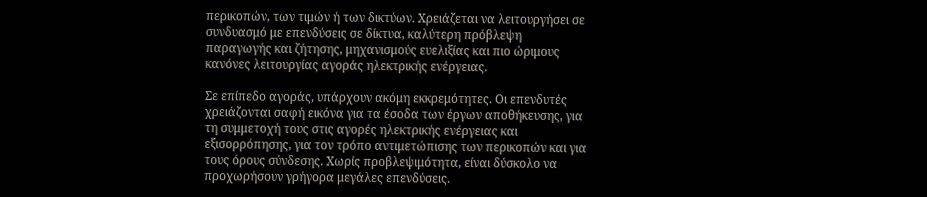περικοπών, των τιμών ή των δικτύων. Χρειάζεται να λειτουργήσει σε συνδυασμό με επενδύσεις σε δίκτυα, καλύτερη πρόβλεψη παραγωγής και ζήτησης, μηχανισμούς ευελιξίας και πιο ώριμους κανόνες λειτουργίας αγοράς ηλεκτρικής ενέργειας.

Σε επίπεδο αγοράς, υπάρχουν ακόμη εκκρεμότητες. Οι επενδυτές χρειάζονται σαφή εικόνα για τα έσοδα των έργων αποθήκευσης, για τη συμμετοχή τους στις αγορές ηλεκτρικής ενέργειας και εξισορρόπησης, για τον τρόπο αντιμετώπισης των περικοπών και για τους όρους σύνδεσης. Χωρίς προβλεψιμότητα, είναι δύσκολο να προχωρήσουν γρήγορα μεγάλες επενδύσεις.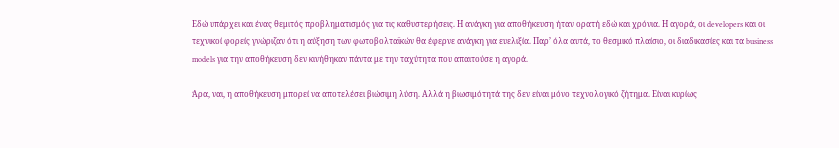Εδώ υπάρχει και ένας θεμιτός προβληματισμός για τις καθυστερήσεις. Η ανάγκη για αποθήκευση ήταν ορατή εδώ και χρόνια. Η αγορά, οι developers και οι τεχνικοί φορείς γνώριζαν ότι η αύξηση των φωτοβολταϊκών θα έφερνε ανάγκη για ευελιξία. Παρ’ όλα αυτά, το θεσμικό πλαίσιο, οι διαδικασίες και τα business models για την αποθήκευση δεν κινήθηκαν πάντα με την ταχύτητα που απαιτούσε η αγορά.

Άρα, ναι, η αποθήκευση μπορεί να αποτελέσει βιώσιμη λύση. Αλλά η βιωσιμότητά της δεν είναι μόνο τεχνολογικό ζήτημα. Είναι κυρίως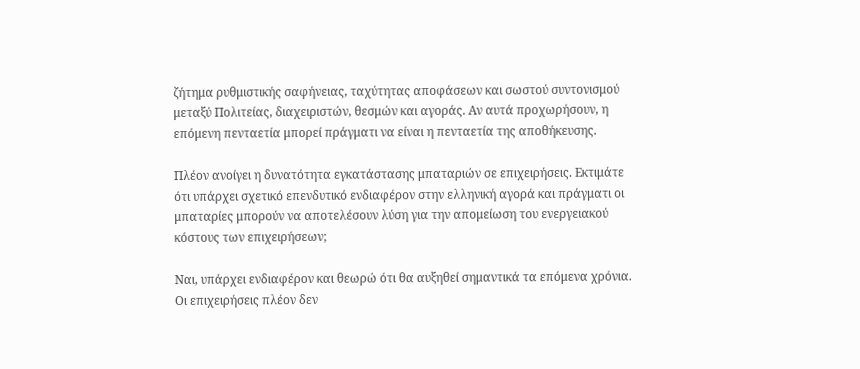ζήτημα ρυθμιστικής σαφήνειας, ταχύτητας αποφάσεων και σωστού συντονισμού μεταξύ Πολιτείας, διαχειριστών, θεσμών και αγοράς. Αν αυτά προχωρήσουν, η επόμενη πενταετία μπορεί πράγματι να είναι η πενταετία της αποθήκευσης.

Πλέον ανοίγει η δυνατότητα εγκατάστασης μπαταριών σε επιχειρήσεις. Εκτιμάτε ότι υπάρχει σχετικό επενδυτικό ενδιαφέρον στην ελληνική αγορά και πράγματι οι μπαταρίες μπορούν να αποτελέσουν λύση για την απομείωση του ενεργειακού κόστους των επιχειρήσεων;

Ναι, υπάρχει ενδιαφέρον και θεωρώ ότι θα αυξηθεί σημαντικά τα επόμενα χρόνια. Οι επιχειρήσεις πλέον δεν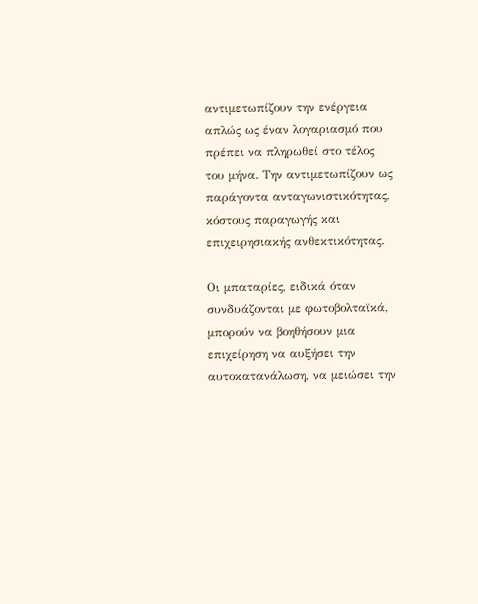αντιμετωπίζουν την ενέργεια απλώς ως έναν λογαριασμό που πρέπει να πληρωθεί στο τέλος του μήνα. Την αντιμετωπίζουν ως παράγοντα ανταγωνιστικότητας, κόστους παραγωγής και επιχειρησιακής ανθεκτικότητας.

Οι μπαταρίες, ειδικά όταν συνδυάζονται με φωτοβολταϊκά, μπορούν να βοηθήσουν μια επιχείρηση να αυξήσει την αυτοκατανάλωση, να μειώσει την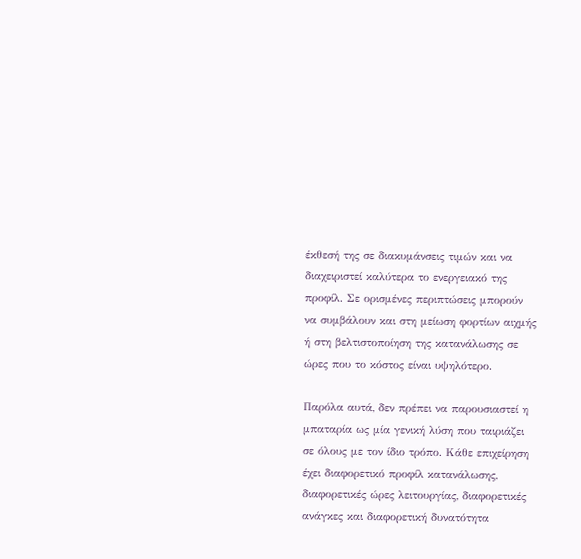έκθεσή της σε διακυμάνσεις τιμών και να διαχειριστεί καλύτερα το ενεργειακό της προφίλ. Σε ορισμένες περιπτώσεις μπορούν να συμβάλουν και στη μείωση φορτίων αιχμής ή στη βελτιστοποίηση της κατανάλωσης σε ώρες που το κόστος είναι υψηλότερο.

Παρόλα αυτά, δεν πρέπει να παρουσιαστεί η μπαταρία ως μία γενική λύση που ταιριάζει σε όλους με τον ίδιο τρόπο. Κάθε επιχείρηση έχει διαφορετικό προφίλ κατανάλωσης, διαφορετικές ώρες λειτουργίας, διαφορετικές ανάγκες και διαφορετική δυνατότητα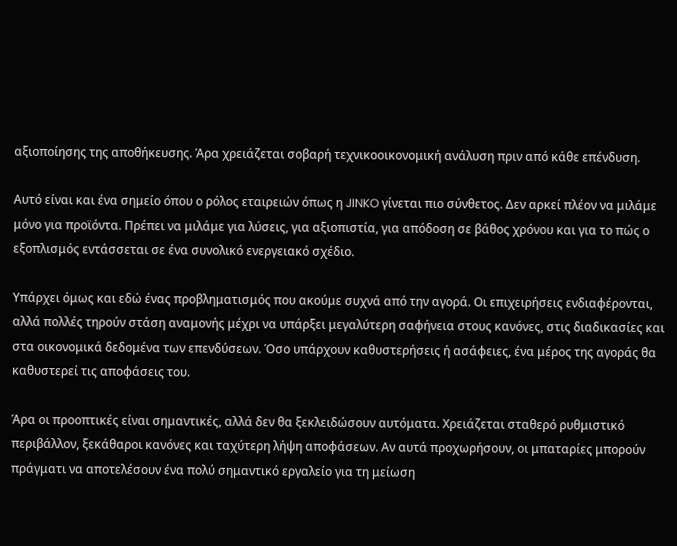αξιοποίησης της αποθήκευσης. Άρα χρειάζεται σοβαρή τεχνικοοικονομική ανάλυση πριν από κάθε επένδυση.

Αυτό είναι και ένα σημείο όπου ο ρόλος εταιρειών όπως η JINKO γίνεται πιο σύνθετος. Δεν αρκεί πλέον να μιλάμε μόνο για προϊόντα. Πρέπει να μιλάμε για λύσεις, για αξιοπιστία, για απόδοση σε βάθος χρόνου και για το πώς ο εξοπλισμός εντάσσεται σε ένα συνολικό ενεργειακό σχέδιο.

Υπάρχει όμως και εδώ ένας προβληματισμός που ακούμε συχνά από την αγορά. Οι επιχειρήσεις ενδιαφέρονται, αλλά πολλές τηρούν στάση αναμονής μέχρι να υπάρξει μεγαλύτερη σαφήνεια στους κανόνες, στις διαδικασίες και στα οικονομικά δεδομένα των επενδύσεων. Όσο υπάρχουν καθυστερήσεις ή ασάφειες, ένα μέρος της αγοράς θα καθυστερεί τις αποφάσεις του.

Άρα οι προοπτικές είναι σημαντικές, αλλά δεν θα ξεκλειδώσουν αυτόματα. Χρειάζεται σταθερό ρυθμιστικό περιβάλλον, ξεκάθαροι κανόνες και ταχύτερη λήψη αποφάσεων. Αν αυτά προχωρήσουν, οι μπαταρίες μπορούν πράγματι να αποτελέσουν ένα πολύ σημαντικό εργαλείο για τη μείωση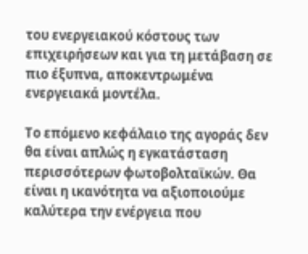του ενεργειακού κόστους των επιχειρήσεων και για τη μετάβαση σε πιο έξυπνα, αποκεντρωμένα ενεργειακά μοντέλα.

Το επόμενο κεφάλαιο της αγοράς δεν θα είναι απλώς η εγκατάσταση περισσότερων φωτοβολταϊκών. Θα είναι η ικανότητα να αξιοποιούμε καλύτερα την ενέργεια που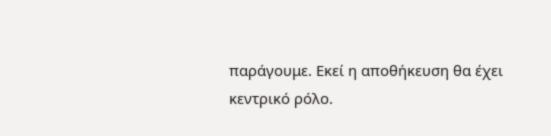παράγουμε. Εκεί η αποθήκευση θα έχει κεντρικό ρόλο.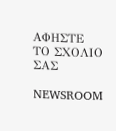ΑΦΗΣΤΕ ΤΟ ΣΧΟΛΙΟ ΣΑΣ

NEWSROOM